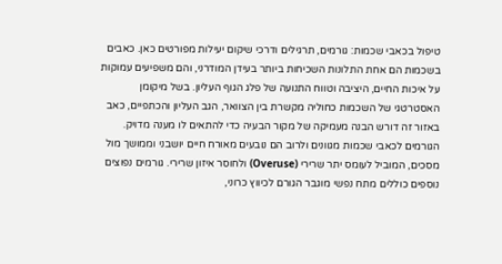טיפול בכאבי שכמות: גורמים, תרגילים ודרכי שיקום יעילות מפורטים כאן. כאבים בשכמות הם אחת התלונות השכיחות ביותר בעידן המודרני, והם משפיעים עמוקות על איכות החיים, היציבה וטווח התנועה של פלג הגוף העליון. בשל מיקומן האסטרטגי של השכמות כחוליה מקשרת בין הצוואר, הגב העליון והכתפיים, כאב באזור זה דורש הבנה מעמיקה של מקור הבעיה כדי להתאים לו מענה מדויק. הגורמים לכאבי שכמות מגוונים ולרוב הם נובעים מאורח חיים יושבני וממושך מול מסכים, המוביל לעומס יתר שרירי (Overuse) ולחוסר איזון שרירי. גורמים נפוצים נוספים כוללים מתח נפשי מוגבר הגורם לכיווץ כרוני,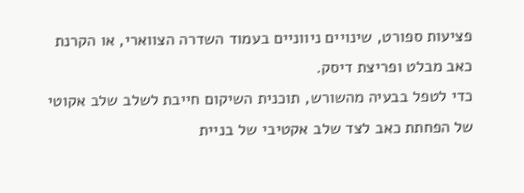פציעות ספורט, שינויים ניווניים בעמוד השדרה הצווארי, או הקרנת כאב מבלט ופריצת דיסק.
כדי לטפל בבעיה מהשורש, תוכנית השיקום חייבת לשלב שלב אקוטי של הפחתת כאב לצד שלב אקטיבי של בניית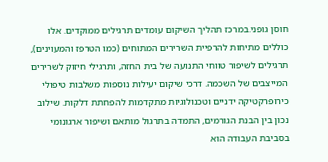חוסן גופני.במרכז תהליך השיקום עומדים תרגילים ממוקדים. אלו כוללים מתיחות להרפיית השרירים המתוחים (כמו הטרפז והמעוינים), תרגילים לשיפור טווחי התנועה של בית החזה, ותרגילי חיזוק לשרירים המייצבים של השכמה. דרכי שיקום יעילות נוספות משלבות טיפולי כירופרקטיקה ידניים וטכנולוגיות מתקדמות להפחתת דלקות. שילוב נכון בין הבנת הגורמים, התמדה בתרגול מותאם ושיפור ארגונומי בסביבת העבודה הוא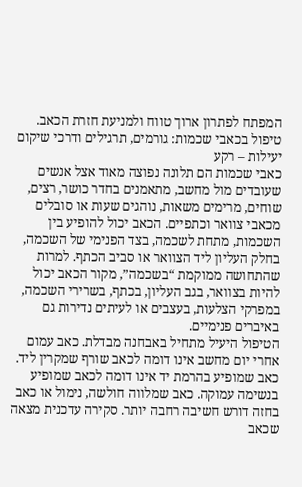המפתח לפתרון ארוך טווח ולמניעת חזרת הכאב.
טיפול בכאבי שכמות: גורמים, תרגילים ודרכי שיקום יעילות – רקע
כאבי שכמות הם תלונה נפוצה מאוד אצל אנשים שעובדים מול מחשב, מתאמנים בחדר כושר, רצים, שוחים, מרימים משאות, נוהגים שעות או סובלים מכאבי צוואר וכתפיים. הכאב יכול להופיע בין השכמות, מתחת לשכמה, בצד הפנימי של השכמה, בחלק העליון ליד הצוואר או סביב הכתף. למרות שהתחושה ממוקמת “בשכמה”, מקור הכאב יכול להיות בצוואר, בגב העליון, בכתף, בשרירי השכמה, במפרקי הצלעות, בעצבים או לעיתים נדירות גם באיברים פנימיים.
הטיפול היעיל מתחיל באבחנה מבדלת. כאב עמום אחרי יום מחשב אינו דומה לכאב שורף שמקרין ליד. כאב שמופיע בהרמת יד אינו דומה לכאב שמופיע בנשימה עמוקה. כאב שמלווה חולשה, נימול או כאב בחזה דורש חשיבה רחבה יותר. סקירה עדכנית מצאה שכאב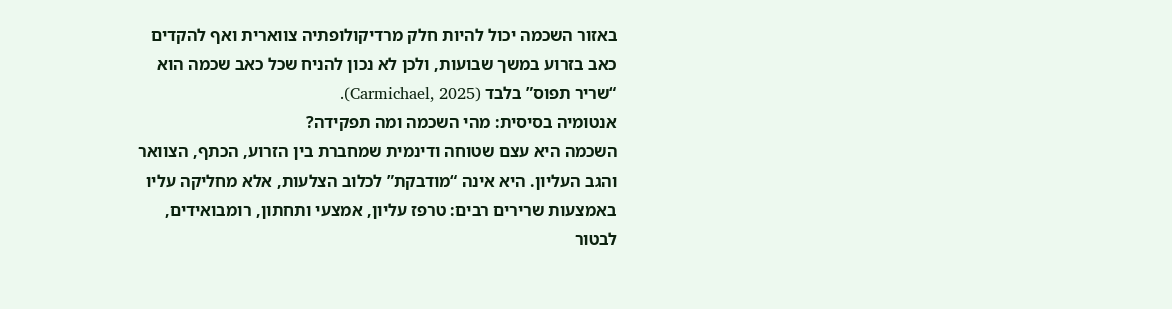באזור השכמה יכול להיות חלק מרדיקולופתיה צווארית ואף להקדים כאב בזרוע במשך שבועות, ולכן לא נכון להניח שכל כאב שכמה הוא “שריר תפוס” בלבד (Carmichael, 2025).
אנטומיה בסיסית: מהי השכמה ומה תפקידה?
השכמה היא עצם שטוחה ודינמית שמחברת בין הזרוע, הכתף, הצוואר והגב העליון. היא אינה “מודבקת” לכלוב הצלעות, אלא מחליקה עליו באמצעות שרירים רבים: טרפז עליון, אמצעי ותחתון, רומבואידים, לבטור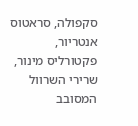סקפולה, סראטוס אנטריור, פקטורליס מינור, שרירי השרוול המסובב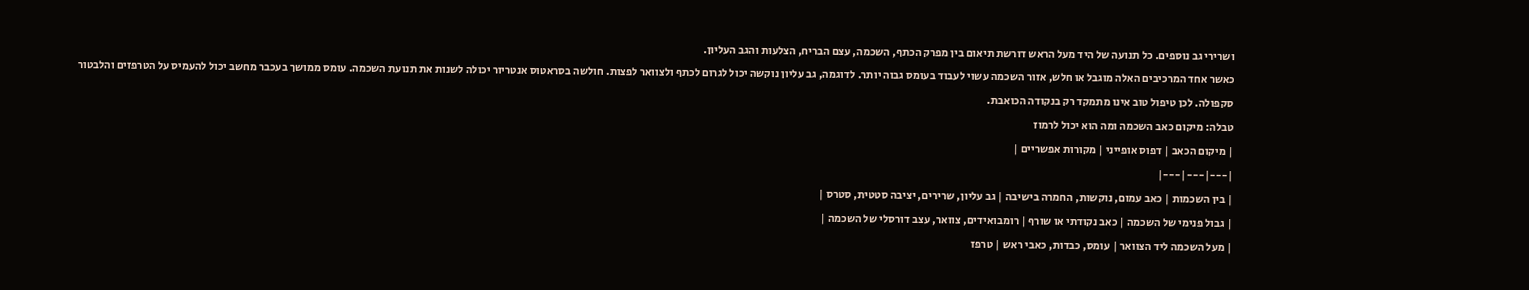ושרירי גב נוספים. כל תנועה של היד מעל הראש דורשת תיאום בין מפרק הכתף, השכמה, עצם הבריח, הצלעות והגב העליון.
כאשר אחד המרכיבים האלה מוגבל או חלש, אזור השכמה עשוי לעבוד בעומס גבוה יותר. לדוגמה, גב עליון נוקשה יכול לגרום לכתף ולצוואר לפצות. חולשה בסראטוס אנטריור יכולה לשנות את תנועת השכמה. עומס ממושך בעכבר מחשב יכול להעמיס על הטרפזים והלבטור סקפולה. לכן טיפול טוב אינו מתמקד רק בנקודה הכואבת.
טבלה: מיקום כאב השכמה ומה הוא יכול לרמוז
| מיקום הכאב | דפוס אופייני | מקורות אפשריים |
|---|---|---|
| בין השכמות | כאב עמום, נוקשות, החמרה בישיבה | גב עליון, שרירים, יציבה סטטית, סטרס |
| גבול פנימי של השכמה | כאב נקודתי או שורף | רומבואידים, צוואר, עצב דורסלי של השכמה |
| מעל השכמה ליד הצוואר | עומס, כבדות, כאבי ראש | טרפז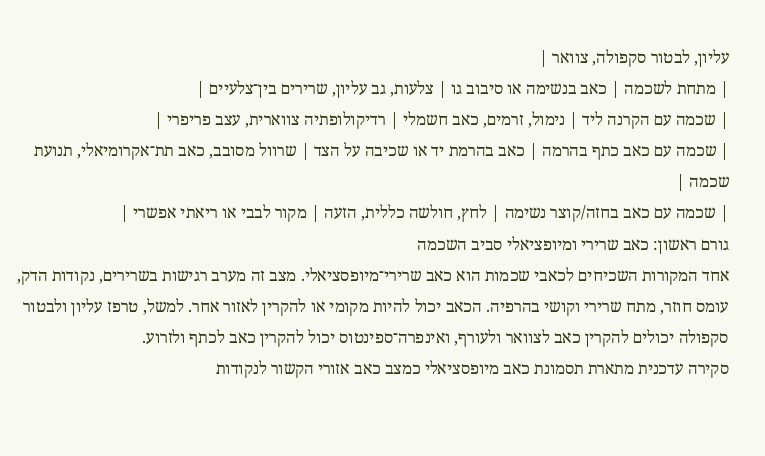עליון, לבטור סקפולה, צוואר |
| מתחת לשכמה | כאב בנשימה או סיבוב גו | צלעות, גב עליון, שרירים בין־צלעיים |
| שכמה עם הקרנה ליד | נימול, זרמים, כאב חשמלי | רדיקולופתיה צווארית, עצב פריפרי |
| שכמה עם כאב כתף בהרמה | כאב בהרמת יד או שכיבה על הצד | שרוול מסובב, כאב תת־אקרומיאלי, תנועת שכמה |
| שכמה עם כאב בחזה/קוצר נשימה | לחץ, חולשה כללית, הזעה | מקור לבבי או ריאתי אפשרי |
גורם ראשון: כאב שרירי ומיופציאלי סביב השכמה
אחד המקורות השכיחים לכאבי שכמות הוא כאב שרירי־מיופסציאלי. מצב זה מערב רגישות בשרירים, נקודות הדק, עומס חוזר, מתח שרירי וקושי בהרפיה. הכאב יכול להיות מקומי או להקרין לאזור אחר. למשל, טרפז עליון ולבטור סקפולה יכולים להקרין כאב לצוואר ולעורף, ואינפרה־ספינטוס יכול להקרין כאב לכתף ולזרוע.
סקירה עדכנית מתארת תסמונת כאב מיופסציאלי כמצב כאב אזורי הקשור לנקודות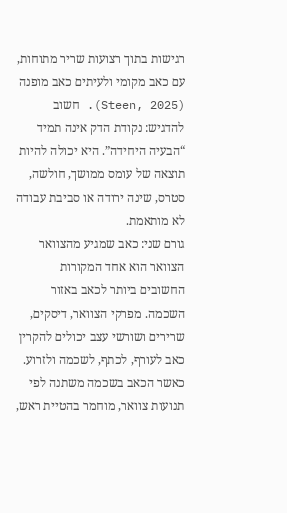רגישות בתוך רצועות שריר מתוחות, עם כאב מקומי ולעיתים כאב מופנה (Steen, 2025). חשוב להדגיש: נקודת הדק אינה תמיד “הבעיה היחידה”. היא יכולה להיות תוצאה של עומס ממושך, חולשה, סטרס, שינה ירודה או סביבת עבודה לא מותאמת.
גורם שני: כאב שמגיע מהצוואר
הצוואר הוא אחד המקורות החשובים ביותר לכאב באזור השכמה. מפרקי הצוואר, דיסקים, שרירים ושורשי עצב יכולים להקרין כאב לעורף, לכתף, לשכמה ולזרוע. כאשר הכאב בשכמה משתנה לפי תנועות צוואר, מוחמר בהטיית ראש,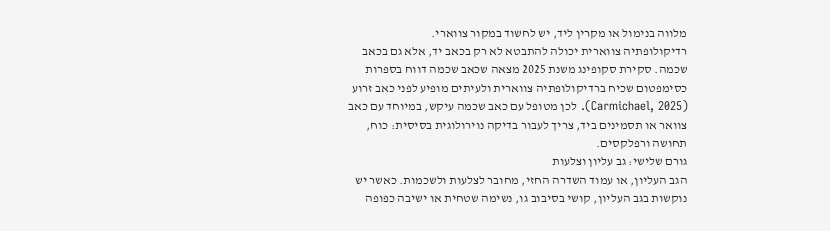מלווה בנימול או מקרין ליד, יש לחשוד במקור צווארי.
רדיקולופתיה צווארית יכולה להתבטא לא רק בכאב יד, אלא גם בכאב שכמה. סקירת סקופינג משנת 2025 מצאה שכאב שכמה דווח בספרות כסימפטום שכיח ברדיקולופתיה צווארית ולעיתים מופיע לפני כאב זרוע (Carmichael, 2025). לכן מטופל עם כאב שכמה עיקש, במיוחד עם כאב צוואר או תסמינים ביד, צריך לעבור בדיקה נוירולוגית בסיסית: כוח, תחושה ורפלקסים.
גורם שלישי: גב עליון וצלעות
הגב העליון, או עמוד השדרה החזי, מחובר לצלעות ולשכמות. כאשר יש נוקשות בגב העליון, קושי בסיבוב גו, נשימה שטחית או ישיבה כפופה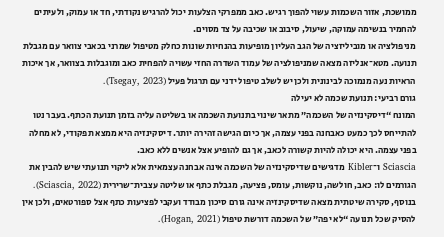ממושכת, אזור השכמות עשוי להפוך רגיש. כאב ממפרקי הצלעות יכול להרגיש נקודתי, חד או עמוק, ולעיתים להחמיר בנשימה עמוקה, שיעול, סיבוב או שכיבה על צד מסוים.
מניפולציה או מוביליזציה של הגב העליון מופיעות בהנחיות שונות כחלק מטיפול שמרני בכאבי צוואר עם מגבלת תנועה. מטא־אנליזה מצאה שמניפולציה של עמוד השדרה החזי עשויה להפחית כאב ומוגבלות בצוואר, אך איכות הראיות נעה מנמוכה לבינונית ולכן יש לשלב טיפול ידני עם תרגול פעיל (Tsegay, 2023).
גורם רביעי: תנועת שכמה לא יעילה
המונח “דיסקינזיה של השכמה” מתאר שינוי בתנועת השכמה או בשליטה עליה בזמן תנועת הכתף. בעבר נטו להתייחס לכך כמעט כאבחנה בפני עצמה, אך כיום הגישה זהירה יותר. דיסקינזיה היא ממצא תפקודי, לא מחלה בפני עצמה. היא יכולה להיות קשורה לכאב, אך גם להופיע אצל אנשים ללא כאב.
Sciascia ו־Kibler מדגישים שדיסקינזיה של השכמה אינה אבחנה עצמאית אלא ליקוי תנועתי שיש להבין את הגורמים לו: כאב, חולשה, נוקשות, עומס, פציעה, מגבלת כתף או שליטה עצבית־שרירית (Sciascia, 2022). בנוסף, סקירה שיטתית מצאה שדיסקינזיה אינה גורם סיכון מבודד ועקבי לפציעות כתף אצל ספורטאים, ולכן אין להסיק שכל תנועה “לא יפה” של השכמה דורשת טיפול (Hogan, 2021).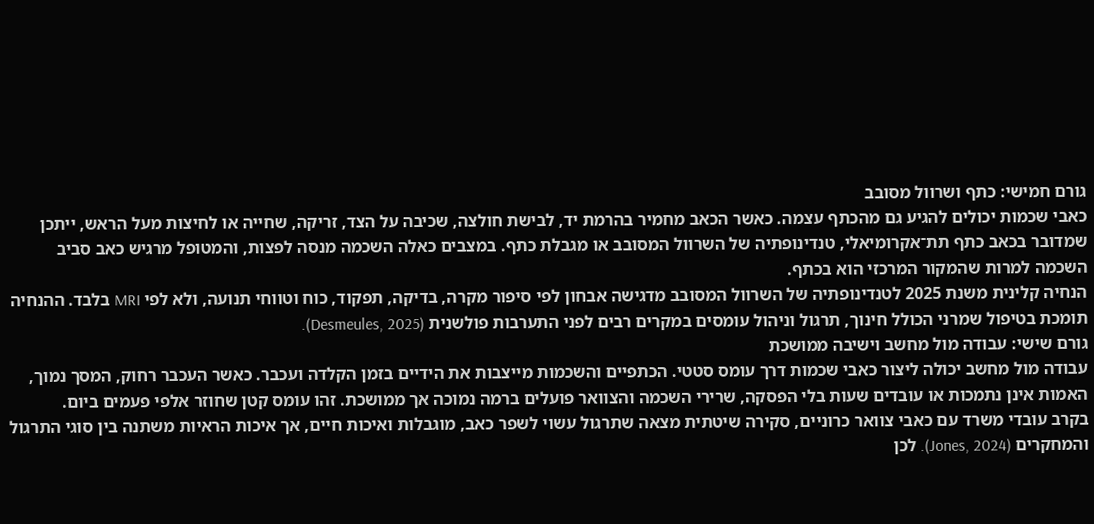גורם חמישי: כתף ושרוול מסובב
כאבי שכמות יכולים להגיע גם מהכתף עצמה. כאשר הכאב מחמיר בהרמת יד, לבישת חולצה, שכיבה על הצד, זריקה, שחייה או לחיצות מעל הראש, ייתכן שמדובר בכאב כתף תת־אקרומיאלי, טנדינופתיה של השרוול המסובב או מגבלת כתף. במצבים כאלה השכמה מנסה לפצות, והמטופל מרגיש כאב סביב השכמה למרות שהמקור המרכזי הוא בכתף.
הנחיה קלינית משנת 2025 לטנדינופתיה של השרוול המסובב מדגישה אבחון לפי סיפור מקרה, בדיקה, תפקוד, כוח וטווחי תנועה, ולא לפי MRI בלבד. ההנחיה תומכת בטיפול שמרני הכולל חינוך, תרגול וניהול עומסים במקרים רבים לפני התערבות פולשנית (Desmeules, 2025).
גורם שישי: עבודה מול מחשב וישיבה ממושכת
עבודה מול מחשב יכולה ליצור כאבי שכמות דרך עומס סטטי. הכתפיים והשכמות מייצבות את הידיים בזמן הקלדה ועכבר. כאשר העכבר רחוק, המסך נמוך, האמות אינן נתמכות או עובדים שעות בלי הפסקה, שרירי השכמה והצוואר פועלים ברמה נמוכה אך ממושכת. זהו עומס קטן שחוזר אלפי פעמים ביום.
בקרב עובדי משרד עם כאבי צוואר כרוניים, סקירה שיטתית מצאה שתרגול עשוי לשפר כאב, מוגבלות ואיכות חיים, אך איכות הראיות משתנה בין סוגי התרגול והמחקרים (Jones, 2024). לכן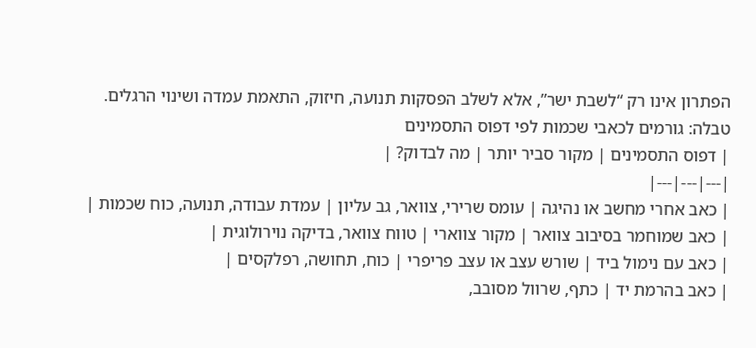הפתרון אינו רק “לשבת ישר”, אלא לשלב הפסקות תנועה, חיזוק, התאמת עמדה ושינוי הרגלים.
טבלה: גורמים לכאבי שכמות לפי דפוס התסמינים
| דפוס התסמינים | מקור סביר יותר | מה לבדוק? |
|---|---|---|
| כאב אחרי מחשב או נהיגה | עומס שרירי, צוואר, גב עליון | עמדת עבודה, תנועה, כוח שכמות |
| כאב שמוחמר בסיבוב צוואר | מקור צווארי | טווח צוואר, בדיקה נוירולוגית |
| כאב עם נימול ביד | שורש עצב או עצב פריפרי | כוח, תחושה, רפלקסים |
| כאב בהרמת יד | כתף, שרוול מסובב,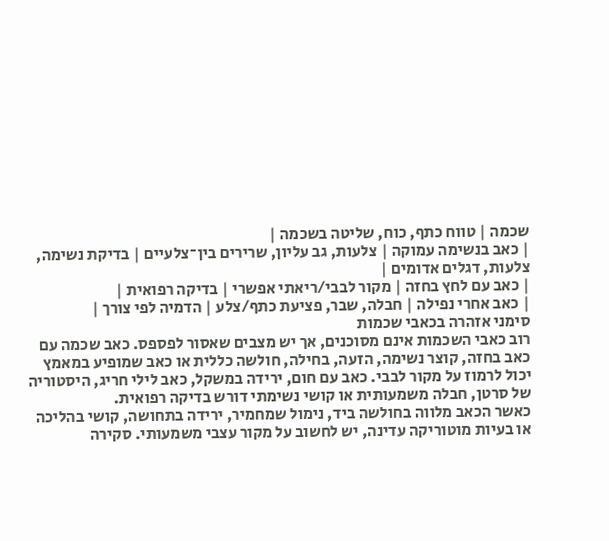שכמה | טווח כתף, כוח, שליטה בשכמה |
| כאב בנשימה עמוקה | צלעות, גב עליון, שרירים בין־צלעיים | בדיקת נשימה, צלעות, דגלים אדומים |
| כאב עם לחץ בחזה | מקור לבבי/ריאתי אפשרי | בדיקה רפואית |
| כאב אחרי נפילה | חבלה, שבר, פציעת כתף/צלע | הדמיה לפי צורך |
סימני אזהרה בכאבי שכמות
רוב כאבי השכמות אינם מסוכנים, אך יש מצבים שאסור לפספס. כאב שכמה עם כאב בחזה, קוצר נשימה, הזעה, בחילה, חולשה כללית או כאב שמופיע במאמץ יכול לרמוז על מקור לבבי. כאב עם חום, ירידה במשקל, כאב לילי חריג, היסטוריה של סרטן, חבלה משמעותית או קושי נשימתי דורש בדיקה רפואית.
כאשר הכאב מלווה בחולשה ביד, נימול שמחמיר, ירידה בתחושה, קושי בהליכה או בעיות מוטוריקה עדינה, יש לחשוב על מקור עצבי משמעותי. סקירה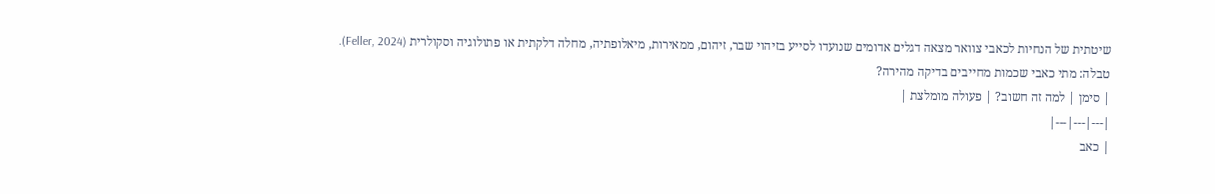שיטתית של הנחיות לכאבי צוואר מצאה דגלים אדומים שנועדו לסייע בזיהוי שבר, זיהום, ממאירות, מיאלופתיה, מחלה דלקתית או פתולוגיה וסקולרית (Feller, 2024).
טבלה: מתי כאבי שכמות מחייבים בדיקה מהירה?
| סימן | למה זה חשוב? | פעולה מומלצת |
|---|---|---|
| כאב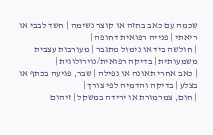שכמה עם כאב בחזה או קוצר נשימה | חשד לבבי או ריאתי | פנייה רפואית דחופה |
| חולשה ביד או נימול מתגבר | מעורבות עצבית משמעותית | בדיקה רפואית/נוירולוגית |
| כאב אחרי תאונה או נפילה | שבר, פגיעה בכתף או בצלע | בדיקה והדמיה לפי צורך |
| חום, צמרמורת או ירידה במשקל | זיהום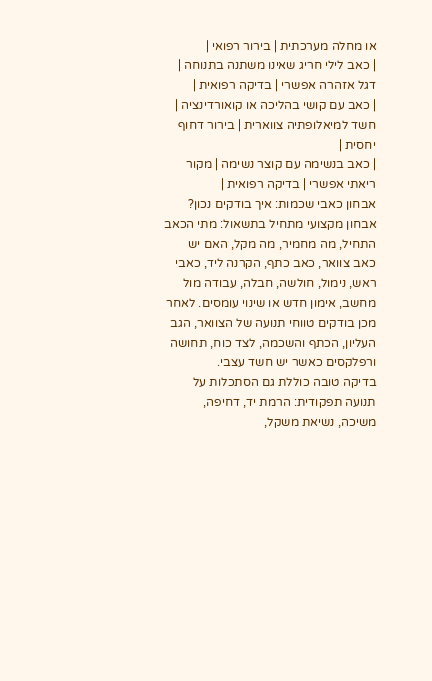או מחלה מערכתית | בירור רפואי |
| כאב לילי חריג שאינו משתנה בתנוחה | דגל אזהרה אפשרי | בדיקה רפואית |
| כאב עם קושי בהליכה או קואורדינציה | חשד למיאלופתיה צווארית | בירור דחוף יחסית |
| כאב בנשימה עם קוצר נשימה | מקור ריאתי אפשרי | בדיקה רפואית |
אבחון כאבי שכמות: איך בודקים נכון?
אבחון מקצועי מתחיל בתשאול: מתי הכאב התחיל, מה מחמיר, מה מקל, האם יש כאב צוואר, כאב כתף, הקרנה ליד, כאבי ראש, נימול, חולשה, חבלה, עבודה מול מחשב, אימון חדש או שינוי עומסים. לאחר מכן בודקים טווחי תנועה של הצוואר, הגב העליון, הכתף והשכמה, לצד כוח, תחושה ורפלקסים כאשר יש חשד עצבי.
בדיקה טובה כוללת גם הסתכלות על תנועה תפקודית: הרמת יד, דחיפה, משיכה, נשיאת משקל,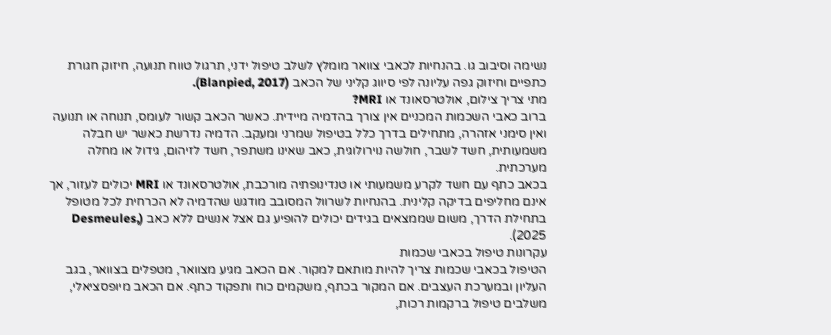נשימה וסיבוב גו. בהנחיות לכאבי צוואר מומלץ לשלב טיפול ידני, תרגול טווח תנועה, חיזוק חגורת כתפיים וחיזוק גפה עליונה לפי סיווג קליני של הכאב (Blanpied, 2017).
מתי צריך צילום, אולטרסאונד או MRI?
ברוב כאבי השכמות המכניים אין צורך בהדמיה מיידית. כאשר הכאב קשור לעומס, תנוחה או תנועה ואין סימני אזהרה, מתחילים בדרך כלל בטיפול שמרני ומעקב. הדמיה נדרשת כאשר יש חבלה משמעותית, חשד לשבר, חולשה נוירולוגית, כאב שאינו משתפר, חשד לזיהום, גידול או מחלה מערכתית.
בכאב כתף עם חשד לקרע משמעותי או טנדינופתיה מורכבת, אולטרסאונד או MRI יכולים לעזור, אך אינם מחליפים בדיקה קלינית. בהנחיות לשרוול המסובב מודגש שהדמיה לא הכרחית לכל מטופל בתחילת הדרך, משום שממצאים בגידים יכולים להופיע גם אצל אנשים ללא כאב (Desmeules, 2025).
עקרונות טיפול בכאבי שכמות
הטיפול בכאבי שכמות צריך להיות מותאם למקור. אם הכאב מגיע מצוואר, מטפלים בצוואר, בגב העליון ובמערכת העצבים. אם המקור בכתף, משקמים כוח ותפקוד כתף. אם הכאב מיופסציאלי, משלבים טיפול ברקמות רכות,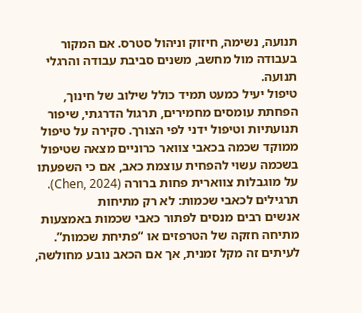תנועה, נשימה, חיזוק וניהול סטרס. אם המקור בעבודה מול מחשב, משנים סביבת עבודה והרגלי תנועה.
טיפול יעיל כמעט תמיד כולל שילוב של חינוך, הפחתת עומסים מחמירים, תרגול הדרגתי, שיפור תנועתיות וטיפול ידני לפי הצורך. סקירה על טיפול ממוקד שכמה בכאבי צוואר כרוניים מצאה שטיפול בשכמה עשוי להפחית עוצמת כאב, אם כי השפעתו על מוגבלות צווארית פחות ברורה (Chen, 2024).
תרגילים לכאבי שכמות: לא רק מתיחות
אנשים רבים מנסים לפתור כאבי שכמות באמצעות מתיחה חזקה של הטרפזים או “פתיחת שכמות”. לעיתים זה מקל זמנית, אך אם הכאב נובע מחולשה,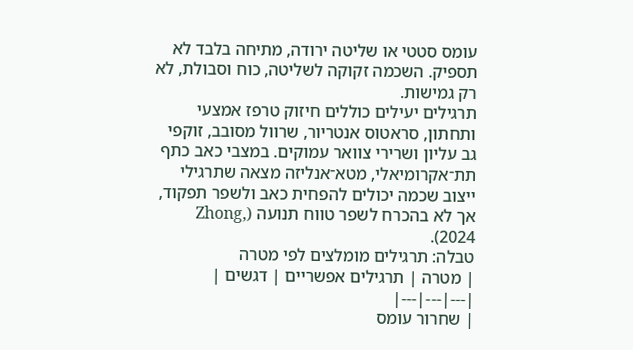עומס סטטי או שליטה ירודה, מתיחה בלבד לא תספיק. השכמה זקוקה לשליטה, כוח וסבולת, לא רק גמישות.
תרגילים יעילים כוללים חיזוק טרפז אמצעי ותחתון, סראטוס אנטריור, שרוול מסובב, זוקפי גב עליון ושרירי צוואר עמוקים. במצבי כאב כתף תת־אקרומיאלי, מטא־אנליזה מצאה שתרגילי ייצוב שכמה יכולים להפחית כאב ולשפר תפקוד, אך לא בהכרח לשפר טווח תנועה (Zhong, 2024).
טבלה: תרגילים מומלצים לפי מטרה
| מטרה | תרגילים אפשריים | דגשים |
|---|---|---|
| שחרור עומס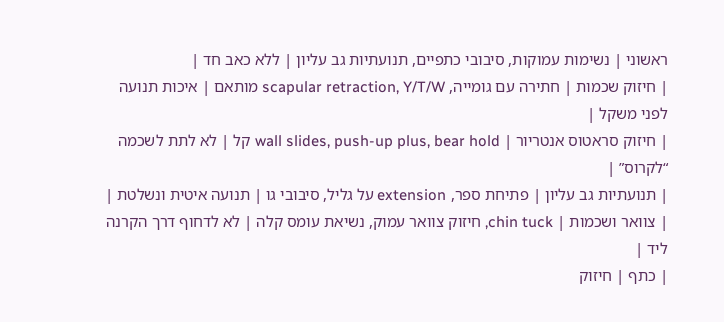ראשוני | נשימות עמוקות, סיבובי כתפיים, תנועתיות גב עליון | ללא כאב חד |
| חיזוק שכמות | חתירה עם גומייה, scapular retraction, Y/T/W מותאם | איכות תנועה לפני משקל |
| חיזוק סראטוס אנטריור | wall slides, push-up plus, bear hold קל | לא לתת לשכמה “לקרוס” |
| תנועתיות גב עליון | פתיחת ספר, extension על גליל, סיבובי גו | תנועה איטית ונשלטת |
| צוואר ושכמות | chin tuck, חיזוק צוואר עמוק, נשיאת עומס קלה | לא לדחוף דרך הקרנה ליד |
| כתף | חיזוק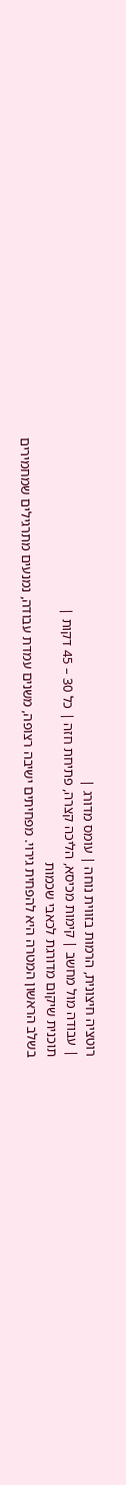רוטציה חיצונית, הרמות בזווית נוחה | עומס מדורג |
| עבודה מול מחשב | קימות מכיסא, הליכה קצרה, פתיחת חזה | כל 30 – 45 דקות |
תוכנית שיקום מדורגת לכאבי שכמות
בשלב הראשון המטרה היא להפחית גירוי. מפחיתים ישיבה רצופה, משנים עמדת עבודה, נמנעים מתרגילים שמחמירים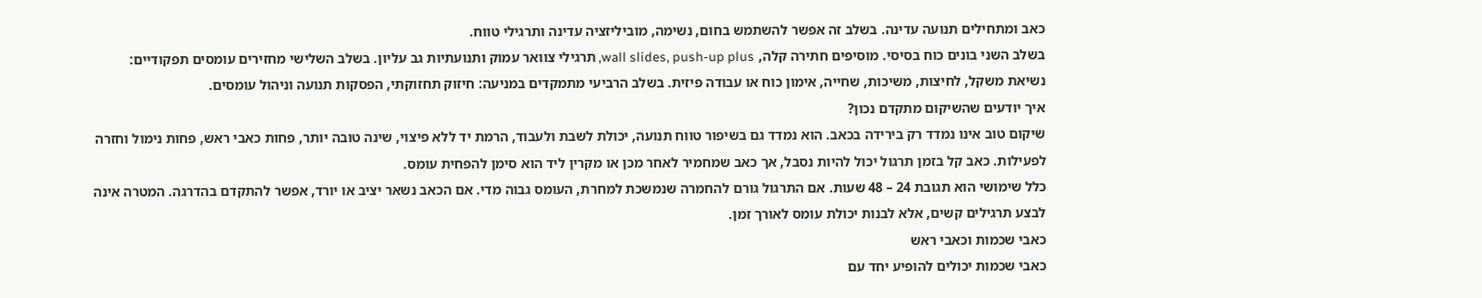כאב ומתחילים תנועה עדינה. בשלב זה אפשר להשתמש בחום, נשימה, מוביליזציה עדינה ותרגילי טווח.
בשלב השני בונים כוח בסיסי. מוסיפים חתירה קלה, wall slides, push-up plus, תרגילי צוואר עמוק ותנועתיות גב עליון. בשלב השלישי מחזירים עומסים תפקודיים: נשיאת משקל, לחיצות, משיכות, שחייה, אימון כוח או עבודה פיזית. בשלב הרביעי מתמקדים במניעה: חיזוק תחזוקתי, הפסקות תנועה וניהול עומסים.
איך יודעים שהשיקום מתקדם נכון?
שיקום טוב אינו נמדד רק בירידה בכאב. הוא נמדד גם בשיפור טווח תנועה, יכולת לשבת ולעבוד, הרמת יד ללא פיצוי, שינה טובה יותר, פחות כאבי ראש, פחות נימול וחזרה לפעילות. כאב קל בזמן תרגול יכול להיות נסבל, אך כאב שמחמיר לאחר מכן או מקרין ליד הוא סימן להפחית עומס.
כלל שימושי הוא תגובת 24 – 48 שעות. אם התרגול גורם להחמרה שנמשכת למחרת, העומס גבוה מדי. אם הכאב נשאר יציב או יורד, אפשר להתקדם בהדרגה. המטרה אינה לבצע תרגילים קשים, אלא לבנות יכולת עומס לאורך זמן.
כאבי שכמות וכאבי ראש
כאבי שכמות יכולים להופיע יחד עם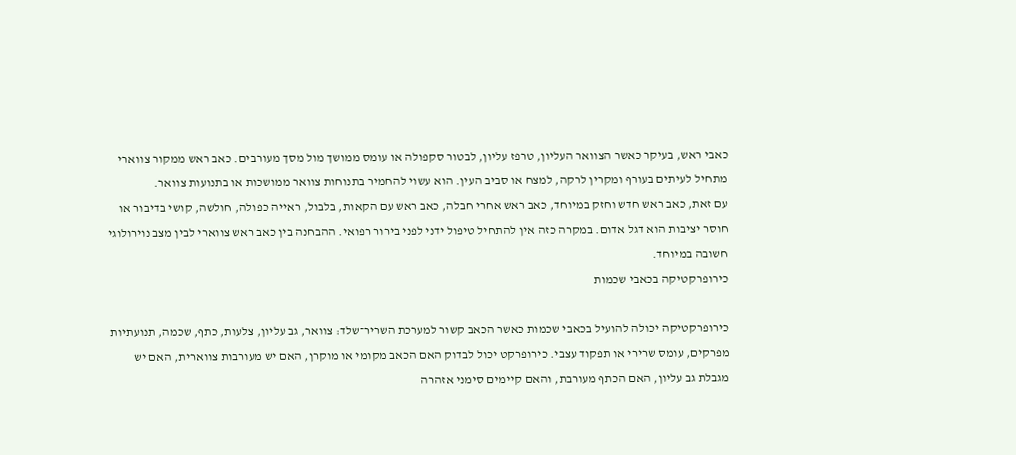כאבי ראש, בעיקר כאשר הצוואר העליון, טרפז עליון, לבטור סקפולה או עומס ממושך מול מסך מעורבים. כאב ראש ממקור צווארי מתחיל לעיתים בעורף ומקרין לרקה, למצח או סביב העין. הוא עשוי להחמיר בתנוחות צוואר ממושכות או בתנועות צוואר.
עם זאת, כאב ראש חדש וחזק במיוחד, כאב ראש אחרי חבלה, כאב ראש עם הקאות, בלבול, ראייה כפולה, חולשה, קושי בדיבור או חוסר יציבות הוא דגל אדום. במקרה כזה אין להתחיל טיפול ידני לפני בירור רפואי. ההבחנה בין כאב ראש צווארי לבין מצב נוירולוגי חשובה במיוחד.
כירופרקטיקה בכאבי שכמות

כירופרקטיקה יכולה להועיל בכאבי שכמות כאשר הכאב קשור למערכת השריר־שלד: צוואר, גב עליון, צלעות, כתף, שכמה, תנועתיות מפרקים, עומס שרירי או תפקוד עצבי. כירופרקט יכול לבדוק האם הכאב מקומי או מוקרן, האם יש מעורבות צווארית, האם יש מגבלת גב עליון, האם הכתף מעורבת, והאם קיימים סימני אזהרה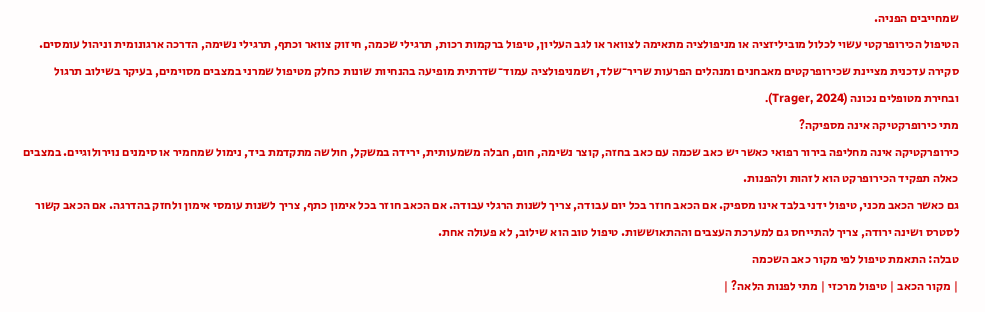שמחייבים הפניה.
הטיפול הכירופרקטי עשוי לכלול מוביליזציה או מניפולציה מתאימה לצוואר או לגב העליון, טיפול ברקמות רכות, תרגילי שכמה, חיזוק צוואר וכתף, תרגילי נשימה, הדרכה ארגונומית וניהול עומסים. סקירה עדכנית מציינת שכירופרקטים מאבחנים ומנהלים הפרעות שריר־שלד, ושמניפולציה עמוד־שדרתית מופיעה בהנחיות שונות כחלק מטיפול שמרני במצבים מסוימים, בעיקר בשילוב תרגול ובחירת מטופלים נכונה (Trager, 2024).
מתי כירופרקטיקה אינה מספיקה?
כירופרקטיקה אינה מחליפה בירור רפואי כאשר יש כאב שכמה עם כאב בחזה, קוצר נשימה, חום, חבלה משמעותית, ירידה במשקל, חולשה מתקדמת ביד, נימול שמחמיר או סימנים נוירולוגיים. במצבים כאלה תפקיד הכירופרקט הוא לזהות ולהפנות.
גם כאשר הכאב מכני, טיפול ידני בלבד אינו מספיק. אם הכאב חוזר בכל יום עבודה, צריך לשנות הרגלי עבודה. אם הכאב חוזר בכל אימון כתף, צריך לשנות עומסי אימון ולחזק בהדרגה. אם הכאב קשור לסטרס ושינה ירודה, צריך להתייחס גם למערכת העצבים וההתאוששות. טיפול טוב הוא שילוב, לא פעולה אחת.
טבלה: התאמת טיפול לפי מקור כאב השכמה
| מקור הכאב | טיפול מרכזי | מתי לפנות הלאה? |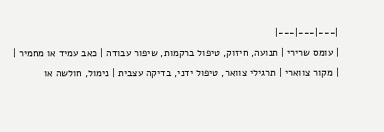|---|---|---|
| עומס שרירי | תנועה, חיזוק, טיפול ברקמות, שיפור עבודה | כאב עמיד או מחמיר |
| מקור צווארי | תרגילי צוואר, טיפול ידני, בדיקה עצבית | נימול, חולשה או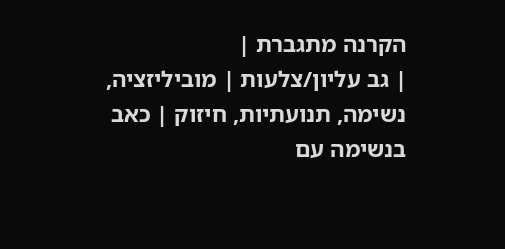הקרנה מתגברת |
| גב עליון/צלעות | מוביליזציה, נשימה, תנועתיות, חיזוק | כאב בנשימה עם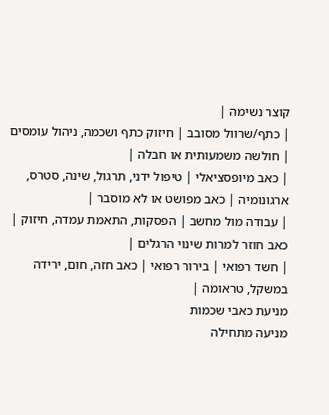קוצר נשימה |
| כתף/שרוול מסובב | חיזוק כתף ושכמה, ניהול עומסים | חולשה משמעותית או חבלה |
| כאב מיופסציאלי | טיפול ידני, תרגול, שינה, סטרס, ארגונומיה | כאב מפושט או לא מוסבר |
| עבודה מול מחשב | הפסקות, התאמת עמדה, חיזוק | כאב חוזר למרות שינוי הרגלים |
| חשד רפואי | בירור רפואי | כאב חזה, חום, ירידה במשקל, טראומה |
מניעת כאבי שכמות
מניעה מתחילה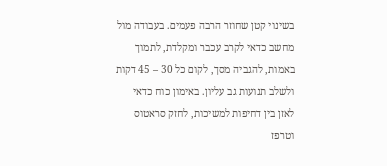בשינוי קטן שחוזר הרבה פעמים. בעבודה מול מחשב כדאי לקרב עכבר ומקלדת, לתמוך באמות, להגביה מסך, לקום כל 30 – 45 דקות ולשלב תנועות גב עליון. באימון כוח כדאי לאזן בין דחיפות למשיכות, לחזק סראטוס וטרפז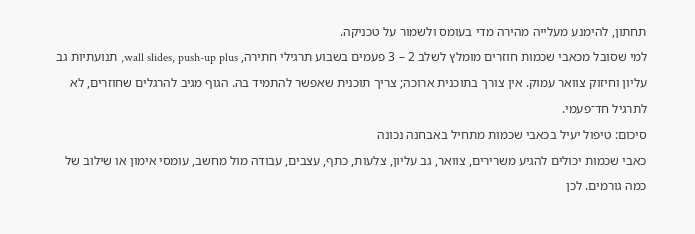תחתון, להימנע מעלייה מהירה מדי בעומס ולשמור על טכניקה.
למי שסובל מכאבי שכמות חוזרים מומלץ לשלב 2 – 3 פעמים בשבוע תרגילי חתירה, wall slides, push-up plus, תנועתיות גב עליון וחיזוק צוואר עמוק. אין צורך בתוכנית ארוכה; צריך תוכנית שאפשר להתמיד בה. הגוף מגיב להרגלים שחוזרים, לא לתרגיל חד־פעמי.
סיכום: טיפול יעיל בכאבי שכמות מתחיל באבחנה נכונה
כאבי שכמות יכולים להגיע משרירים, צוואר, גב עליון, צלעות, כתף, עצבים, עבודה מול מחשב, עומסי אימון או שילוב של כמה גורמים. לכן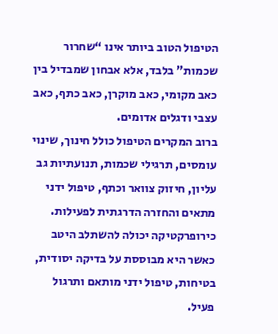הטיפול הטוב ביותר אינו “שחרור שכמות” בלבד, אלא אבחון שמבדיל בין כאב מקומי, כאב מוקרן, כאב כתף, כאב עצבי ודגלים אדומים.
ברוב המקרים הטיפול כולל חינוך, שינוי עומסים, תרגילי שכמות, תנועתיות גב עליון, חיזוק צוואר וכתף, טיפול ידני מתאים והחזרה הדרגתית לפעילות. כירופרקטיקה יכולה להשתלב היטב כאשר היא מבוססת על בדיקה יסודית, בטיחות, טיפול ידני מותאם ותרגול פעיל.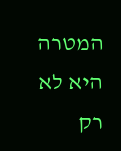המטרה היא לא רק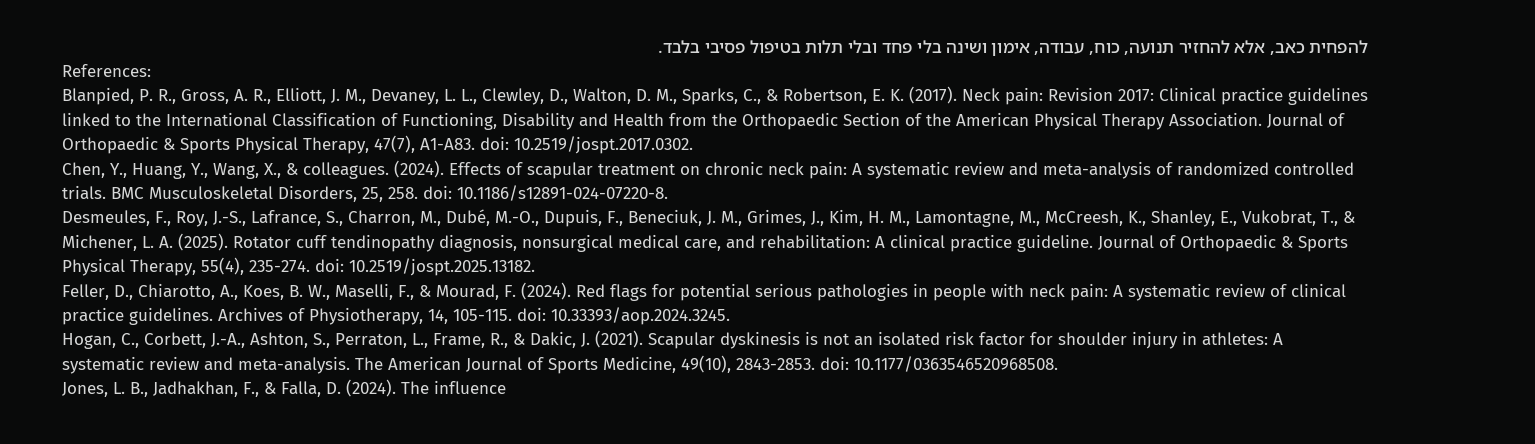להפחית כאב, אלא להחזיר תנועה, כוח, עבודה, אימון ושינה בלי פחד ובלי תלות בטיפול פסיבי בלבד.
References:
Blanpied, P. R., Gross, A. R., Elliott, J. M., Devaney, L. L., Clewley, D., Walton, D. M., Sparks, C., & Robertson, E. K. (2017). Neck pain: Revision 2017: Clinical practice guidelines linked to the International Classification of Functioning, Disability and Health from the Orthopaedic Section of the American Physical Therapy Association. Journal of Orthopaedic & Sports Physical Therapy, 47(7), A1-A83. doi: 10.2519/jospt.2017.0302.
Chen, Y., Huang, Y., Wang, X., & colleagues. (2024). Effects of scapular treatment on chronic neck pain: A systematic review and meta-analysis of randomized controlled trials. BMC Musculoskeletal Disorders, 25, 258. doi: 10.1186/s12891-024-07220-8.
Desmeules, F., Roy, J.-S., Lafrance, S., Charron, M., Dubé, M.-O., Dupuis, F., Beneciuk, J. M., Grimes, J., Kim, H. M., Lamontagne, M., McCreesh, K., Shanley, E., Vukobrat, T., & Michener, L. A. (2025). Rotator cuff tendinopathy diagnosis, nonsurgical medical care, and rehabilitation: A clinical practice guideline. Journal of Orthopaedic & Sports Physical Therapy, 55(4), 235-274. doi: 10.2519/jospt.2025.13182.
Feller, D., Chiarotto, A., Koes, B. W., Maselli, F., & Mourad, F. (2024). Red flags for potential serious pathologies in people with neck pain: A systematic review of clinical practice guidelines. Archives of Physiotherapy, 14, 105-115. doi: 10.33393/aop.2024.3245.
Hogan, C., Corbett, J.-A., Ashton, S., Perraton, L., Frame, R., & Dakic, J. (2021). Scapular dyskinesis is not an isolated risk factor for shoulder injury in athletes: A systematic review and meta-analysis. The American Journal of Sports Medicine, 49(10), 2843-2853. doi: 10.1177/0363546520968508.
Jones, L. B., Jadhakhan, F., & Falla, D. (2024). The influence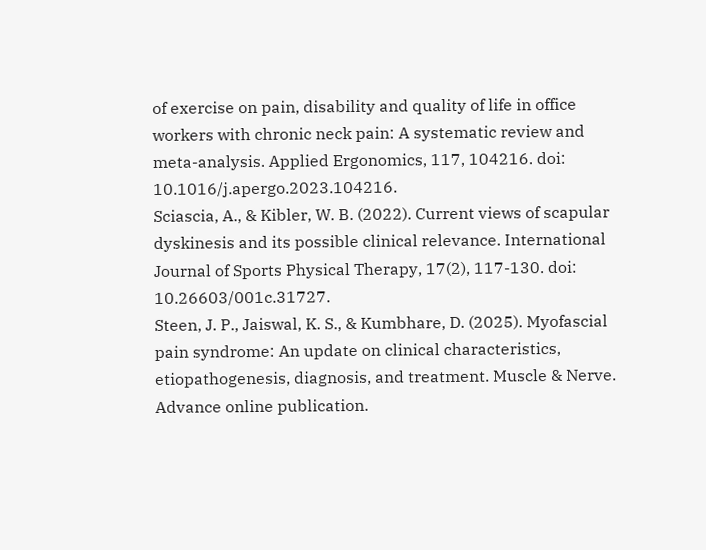of exercise on pain, disability and quality of life in office workers with chronic neck pain: A systematic review and meta-analysis. Applied Ergonomics, 117, 104216. doi: 10.1016/j.apergo.2023.104216.
Sciascia, A., & Kibler, W. B. (2022). Current views of scapular dyskinesis and its possible clinical relevance. International Journal of Sports Physical Therapy, 17(2), 117-130. doi: 10.26603/001c.31727.
Steen, J. P., Jaiswal, K. S., & Kumbhare, D. (2025). Myofascial pain syndrome: An update on clinical characteristics, etiopathogenesis, diagnosis, and treatment. Muscle & Nerve. Advance online publication.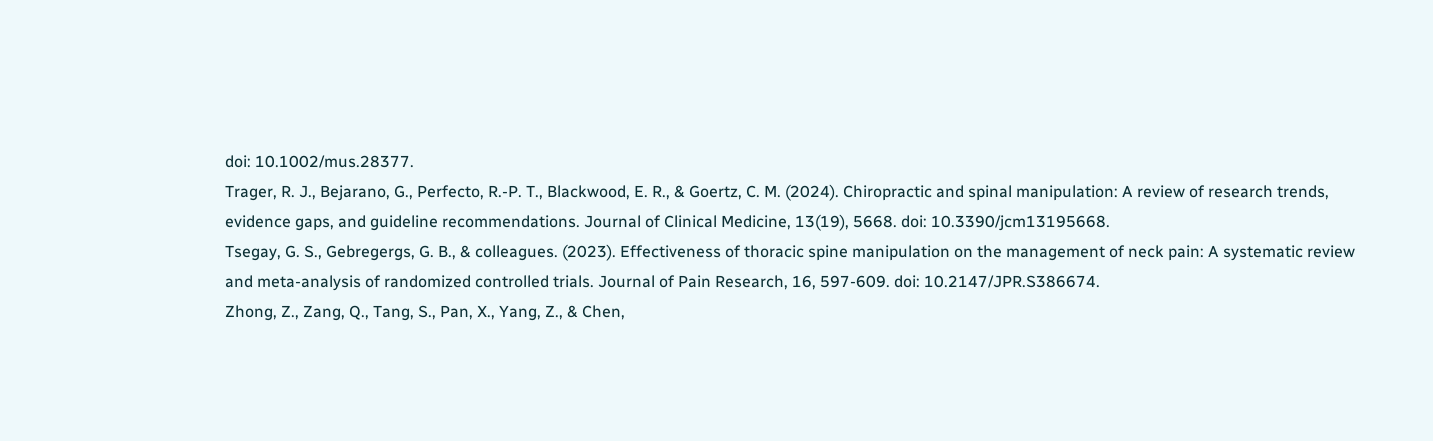doi: 10.1002/mus.28377.
Trager, R. J., Bejarano, G., Perfecto, R.-P. T., Blackwood, E. R., & Goertz, C. M. (2024). Chiropractic and spinal manipulation: A review of research trends, evidence gaps, and guideline recommendations. Journal of Clinical Medicine, 13(19), 5668. doi: 10.3390/jcm13195668.
Tsegay, G. S., Gebregergs, G. B., & colleagues. (2023). Effectiveness of thoracic spine manipulation on the management of neck pain: A systematic review and meta-analysis of randomized controlled trials. Journal of Pain Research, 16, 597-609. doi: 10.2147/JPR.S386674.
Zhong, Z., Zang, Q., Tang, S., Pan, X., Yang, Z., & Chen,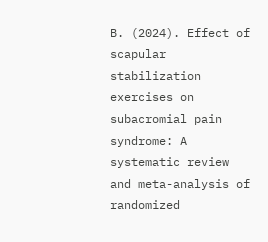B. (2024). Effect of scapular stabilization exercises on subacromial pain syndrome: A systematic review and meta-analysis of randomized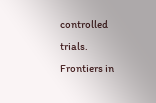controlled trials. Frontiers in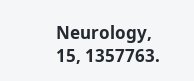Neurology, 15, 1357763.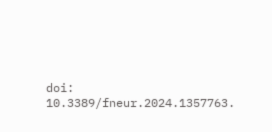doi: 10.3389/fneur.2024.1357763.